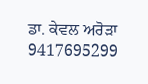ਡਾ. ਕੇਵਲ ਅਰੋੜਾ
9417695299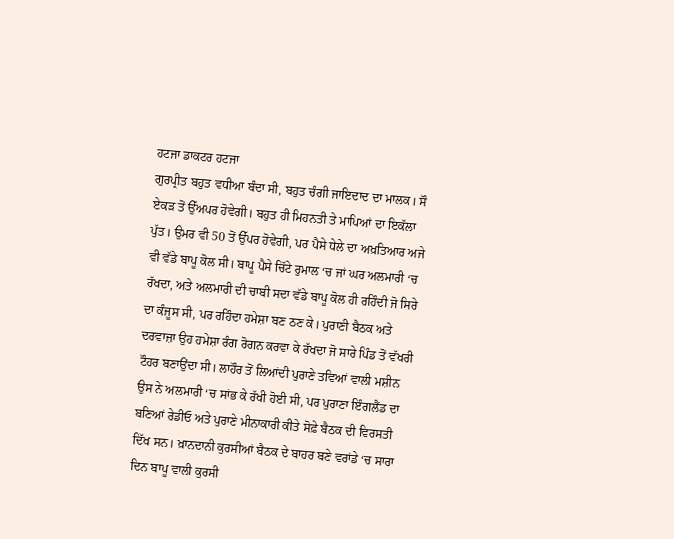ਹਟਜਾ ਡਾਕਟਰ ਹਟਜਾ
ਗੁਰਪ੍ਰੀਤ ਬਹੁਤ ਵਧੀਆ ਬੰਦਾ ਸੀ, ਬਹੁਤ ਚੰਗੀ ਜਾਇਦਾਦ ਦਾ ਮਾਲਕ। ਸੌ ਏਕੜ ਤੋਂ ਉੱਅਪਰ ਹੋਵੇਗੀ। ਬਹੁਤ ਹੀ ਮਿਹਨਤੀ ਤੇ ਮਾਪਿਆਂ ਦਾ ਇਕੱਲਾ ਪੁੱਤ। ਉਮਰ ਵੀ 50 ਤੋਂ ਉੱਪਰ ਹੋਵੇਗੀ, ਪਰ ਪੈਸੇ ਧੇਲੇ ਦਾ ਅਖ਼ਤਿਆਰ ਅਜੇ ਵੀ ਵੱਡੇ ਬਾਪੂ ਕੋਲ ਸੀ। ਬਾਪੂ ਪੈਸੇ ਚਿੱਟੇ ਰੁਮਾਲ ‘ਚ ਜਾਂ ਘਰ ਅਲਮਾਰੀ ‘ਚ ਰੱਖਦਾ, ਅਤੇ ਅਲਮਾਰੀ ਦੀ ਚਾਬੀ ਸਦਾ ਵੱਡੇ ਬਾਪੂ ਕੋਲ ਹੀ ਰਹਿੰਦੀ ਜੋ ਸਿਰੇ ਦਾ ਕੰਜੂਸ ਸੀ, ਪਰ ਰਹਿੰਦਾ ਹਮੇਸ਼ਾ ਬਣ ਠਣ ਕੇ। ਪੁਰਾਣੀ ਬੈਠਕ ਅਤੇ ਦਰਵਾਜ਼ਾ ਉਹ ਹਮੇਸ਼ਾ ਰੰਗ ਰੋਗਨ ਕਰਵਾ ਕੇ ਰੱਖਦਾ ਜੋ ਸਾਰੇ ਪਿੰਡ ਤੋਂ ਵੱਖਰੀ ਟੌਹਰ ਬਣਾਉਂਦਾ ਸੀ। ਲਾਹੌਰ ਤੋਂ ਲਿਆਂਦੀ ਪੁਰਾਣੇ ਤਵਿਆਂ ਵਾਲੀ ਮਸ਼ੀਨ ਉਸ ਨੇ ਅਲਮਾਰੀ ‘ਚ ਸਾਂਭ ਕੇ ਰੱਖੀ ਹੋਈ ਸੀ, ਪਰ ਪੁਰਾਣਾ ਇੰਗਲੈਂਡ ਦਾ ਬਣਿਆਂ ਰੇਡੀਓ ਅਤੇ ਪੁਰਾਣੇ ਮੀਨਾਕਾਰੀ ਕੀਤੇ ਸੋਫ਼ੇ ਬੈਠਕ ਦੀ ਵਿਰਸਤੀ ਦਿੱਖ ਸਨ। ਖ਼ਾਨਦਾਨੀ ਕੁਰਸੀਆਂ ਬੈਠਕ ਦੇ ਬਾਹਰ ਬਣੇ ਵਰਾਂਡੇ ‘ਚ ਸਾਰਾ ਦਿਨ ਬਾਪੂ ਵਾਲੀ ਕੁਰਸੀ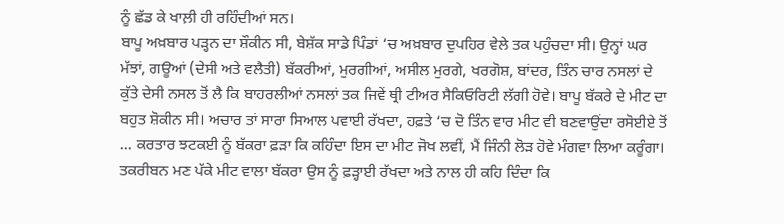ਨੂੰ ਛੱਡ ਕੇ ਖਾਲ਼ੀ ਹੀ ਰਹਿੰਦੀਆਂ ਸਨ।
ਬਾਪੂ ਅਖ਼ਬਾਰ ਪੜ੍ਹਨ ਦਾ ਸ਼ੌਕੀਨ ਸੀ, ਬੇਸ਼ੱਕ ਸਾਡੇ ਪਿੰਡਾਂ ‘ਚ ਅਖ਼ਬਾਰ ਦੁਪਹਿਰ ਵੇਲੇ ਤਕ ਪਹੁੰਚਦਾ ਸੀ। ਉਨ੍ਹਾਂ ਘਰ ਮੱਝਾਂ, ਗਊਆਂ (ਦੇਸੀ ਅਤੇ ਵਲੈਤੀ) ਬੱਕਰੀਆਂ, ਮੁਰਗੀਆਂ, ਅਸੀਲ ਮੁਰਗੇ, ਖਰਗੋਸ਼, ਬਾਂਦਰ, ਤਿੰਨ ਚਾਰ ਨਸਲਾਂ ਦੇ ਕੁੱਤੇ ਦੇਸੀ ਨਸਲ ਤੋਂ ਲੈ ਕਿ ਬਾਹਰਲੀਆਂ ਨਸਲਾਂ ਤਕ ਜਿਵੇਂ ਥ੍ਰੀ ਟੀਅਰ ਸੈਕਿਓਰਿਟੀ ਲੱਗੀ ਹੋਵੇ। ਬਾਪੂ ਬੱਕਰੇ ਦੇ ਮੀਟ ਦਾ ਬਹੁਤ ਸ਼ੋਕੀਨ ਸੀ। ਅਚਾਰ ਤਾਂ ਸਾਰਾ ਸਿਆਲ ਪਵਾਈ ਰੱਖਦਾ, ਹਫ਼ਤੇ ‘ਚ ਦੋ ਤਿੰਨ ਵਾਰ ਮੀਟ ਵੀ ਬਣਵਾਉਂਦਾ ਰਸੋਈਏ ਤੋਂ … ਕਰਤਾਰ ਝਟਕਈ ਨੂੰ ਬੱਕਰਾ ਫ਼ੜਾ ਕਿ ਕਹਿੰਦਾ ਇਸ ਦਾ ਮੀਟ ਜੋਖ ਲਵੀਂ, ਮੈਂ ਜਿੰਨੀ ਲੋੜ ਹੋਵੇ ਮੰਗਵਾ ਲਿਆ ਕਰੂੰਗਾ। ਤਕਰੀਬਨ ਮਣ ਪੱਕੇ ਮੀਟ ਵਾਲਾ ਬੱਕਰਾ ਉਸ ਨੂੰ ਫ਼ੜ੍ਹਾਈ ਰੱਖਦਾ ਅਤੇ ਨਾਲ ਹੀ ਕਹਿ ਦਿੰਦਾ ਕਿ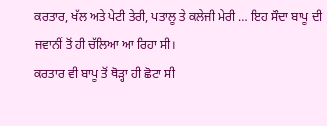ਕਰਤਾਰ, ਖੱਲ ਅਤੇ ਪੇਟੀ ਤੇਰੀ, ਪਤਾਲੂ ਤੇ ਕਲੇਜੀ ਮੇਰੀ … ਇਹ ਸੌਦਾ ਬਾਪੂ ਦੀ ਜਵਾਨੀਂ ਤੋਂ ਹੀ ਚੱਲਿਆ ਆ ਰਿਹਾ ਸੀ।
ਕਰਤਾਰ ਵੀ ਬਾਪੂ ਤੋਂ ਥੋੜ੍ਹਾ ਹੀ ਛੋਟਾ ਸੀ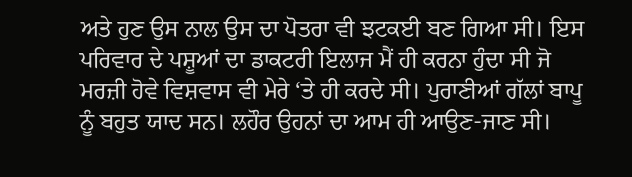ਅਤੇ ਹੁਣ ਉਸ ਨਾਲ ਉਸ ਦਾ ਪੋਤਰਾ ਵੀ ਝਟਕਈ ਬਣ ਗਿਆ ਸੀ। ਇਸ ਪਰਿਵਾਰ ਦੇ ਪਸ਼ੂਆਂ ਦਾ ਡਾਕਟਰੀ ਇਲਾਜ ਮੈਂ ਹੀ ਕਰਨਾ ਹੁੰਦਾ ਸੀ ਜੋ ਮਰਜ਼ੀ ਹੋਵੇ ਵਿਸ਼ਵਾਸ ਵੀ ਮੇਰੇ ‘ਤੇ ਹੀ ਕਰਦੇ ਸੀ। ਪੁਰਾਣੀਆਂ ਗੱਲਾਂ ਬਾਪੂ ਨੂੰ ਬਹੁਤ ਯਾਦ ਸਨ। ਲਹੌਰ ਉਹਨਾਂ ਦਾ ਆਮ ਹੀ ਆਉਣ-ਜਾਣ ਸੀ।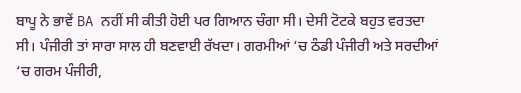ਬਾਪੂ ਨੇ ਭਾਵੇਂ BA ਨਹੀਂ ਸੀ ਕੀਤੀ ਹੋਈ ਪਰ ਗਿਆਨ ਚੰਗਾ ਸੀ। ਦੇਸੀ ਟੋਟਕੇ ਬਹੁਤ ਵਰਤਦਾ ਸੀ। ਪੰਜੀਰੀ ਤਾਂ ਸਾਰਾ ਸਾਲ ਹੀ ਬਣਵਾਈ ਰੱਖਦਾ। ਗਰਮੀਆਂ ‘ਚ ਠੰਡੀ ਪੰਜੀਰੀ ਅਤੇ ਸਰਦੀਆਂ ‘ਚ ਗਰਮ ਪੰਜੀਰੀ,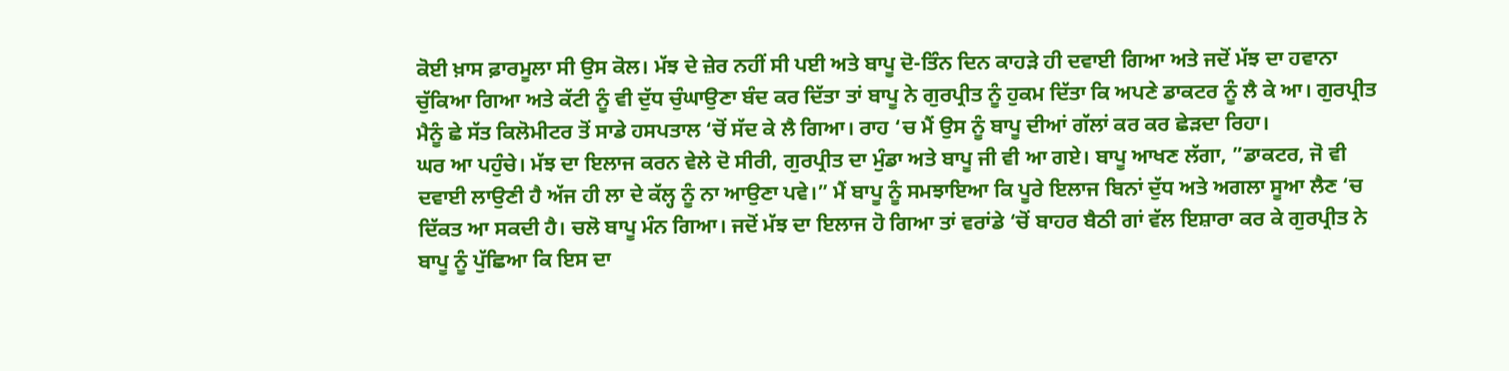ਕੋਈ ਖ਼ਾਸ ਫ਼ਾਰਮੂਲਾ ਸੀ ਉਸ ਕੋਲ। ਮੱਝ ਦੇ ਜ਼ੇਰ ਨਹੀਂ ਸੀ ਪਈ ਅਤੇ ਬਾਪੂ ਦੋ-ਤਿੰਨ ਦਿਨ ਕਾਹੜੇ ਹੀ ਦਵਾਈ ਗਿਆ ਅਤੇ ਜਦੋਂ ਮੱਝ ਦਾ ਹਵਾਨਾ ਚੁੱਕਿਆ ਗਿਆ ਅਤੇ ਕੱਟੀ ਨੂੰ ਵੀ ਦੁੱਧ ਚੁੰਘਾਉਣਾ ਬੰਦ ਕਰ ਦਿੱਤਾ ਤਾਂ ਬਾਪੂ ਨੇ ਗੁਰਪ੍ਰੀਤ ਨੂੰ ਹੁਕਮ ਦਿੱਤਾ ਕਿ ਅਪਣੇ ਡਾਕਟਰ ਨੂੰ ਲੈ ਕੇ ਆ। ਗੁਰਪ੍ਰੀਤ ਮੈਨੂੰ ਛੇ ਸੱਤ ਕਿਲੋਮੀਟਰ ਤੋਂ ਸਾਡੇ ਹਸਪਤਾਲ ‘ਚੋਂ ਸੱਦ ਕੇ ਲੈ ਗਿਆ। ਰਾਹ ‘ਚ ਮੈਂ ਉਸ ਨੂੰ ਬਾਪੂ ਦੀਆਂ ਗੱਲਾਂ ਕਰ ਕਰ ਛੇੜਦਾ ਰਿਹਾ।
ਘਰ ਆ ਪਹੁੰਚੇ। ਮੱਝ ਦਾ ਇਲਾਜ ਕਰਨ ਵੇਲੇ ਦੋ ਸੀਰੀ, ਗੁਰਪ੍ਰੀਤ ਦਾ ਮੁੰਡਾ ਅਤੇ ਬਾਪੂ ਜੀ ਵੀ ਆ ਗਏ। ਬਾਪੂ ਆਖਣ ਲੱਗਾ, ”ਡਾਕਟਰ, ਜੋ ਵੀ ਦਵਾਈ ਲਾਉਣੀ ਹੈ ਅੱਜ ਹੀ ਲਾ ਦੇ ਕੱਲ੍ਹ ਨੂੰ ਨਾ ਆਉਣਾ ਪਵੇ।” ਮੈਂ ਬਾਪੂ ਨੂੰ ਸਮਝਾਇਆ ਕਿ ਪੂਰੇ ਇਲਾਜ ਬਿਨਾਂ ਦੁੱਧ ਅਤੇ ਅਗਲਾ ਸੂਆ ਲੈਣ ‘ਚ ਦਿੱਕਤ ਆ ਸਕਦੀ ਹੈ। ਚਲੋ ਬਾਪੂ ਮੰਨ ਗਿਆ। ਜਦੋਂ ਮੱਝ ਦਾ ਇਲਾਜ ਹੋ ਗਿਆ ਤਾਂ ਵਰਾਂਡੇ ‘ਚੋਂ ਬਾਹਰ ਬੈਠੀ ਗਾਂ ਵੱਲ ਇਸ਼ਾਰਾ ਕਰ ਕੇ ਗੁਰਪ੍ਰੀਤ ਨੇ ਬਾਪੂ ਨੂੰ ਪੁੱਛਿਆ ਕਿ ਇਸ ਦਾ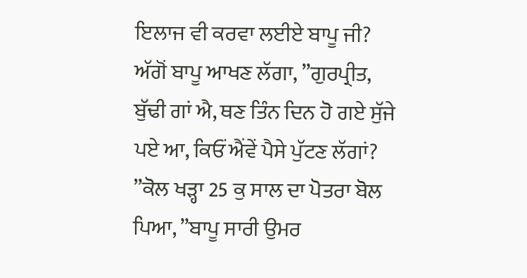ਇਲਾਜ ਵੀ ਕਰਵਾ ਲਈਏ ਬਾਪੂ ਜੀ? ਅੱਗੋਂ ਬਾਪੂ ਆਖਣ ਲੱਗਾ, ”ਗੁਰਪ੍ਰੀਤ, ਬੁੱਢੀ ਗਾਂ ਐ, ਥਣ ਤਿੰਨ ਦਿਨ ਹੋ ਗਏ ਸੁੱਜੇ ਪਏ ਆ, ਕਿਓਂ ਐਂਵੇਂ ਪੈਸੇ ਪੁੱਟਣ ਲੱਗਾਂ? ”ਕੋਲ ਖੜ੍ਹਾ 25 ਕੁ ਸਾਲ ਦਾ ਪੋਤਰਾ ਬੋਲ ਪਿਆ, ”ਬਾਪੂ ਸਾਰੀ ਉਮਰ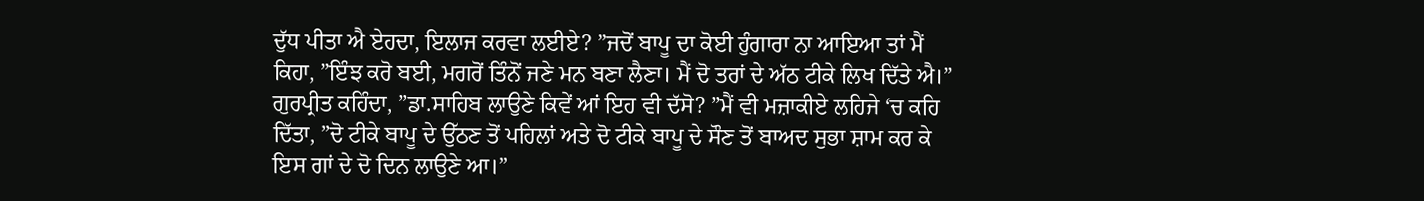ਦੁੱਧ ਪੀਤਾ ਐ ਏਹਦਾ, ਇਲਾਜ ਕਰਵਾ ਲਈਏ? ”ਜਦੋਂ ਬਾਪੂ ਦਾ ਕੋਈ ਹੁੰਗਾਰਾ ਨਾ ਆਇਆ ਤਾਂ ਮੈਂ ਕਿਹਾ, ”ਇੰਝ ਕਰੋ ਬਈ, ਮਗਰੋਂ ਤਿੰਨੋਂ ਜਣੇ ਮਨ ਬਣਾ ਲੈਣਾ। ਮੈਂ ਦੋ ਤਰਾਂ ਦੇ ਅੱਠ ਟੀਕੇ ਲਿਖ ਦਿੱਤੇ ਐ।” ਗੁਰਪ੍ਰੀਤ ਕਹਿੰਦਾ, ”ਡਾ.ਸਾਹਿਬ ਲਾਉਣੇ ਕਿਵੇਂ ਆਂ ਇਹ ਵੀ ਦੱਸੋ? ”ਮੈਂ ਵੀ ਮਜ਼ਾਕੀਏ ਲਹਿਜੇ ‘ਚ ਕਹਿ ਦਿੱਤਾ, ”ਦੋ ਟੀਕੇ ਬਾਪੂ ਦੇ ਉੱਠਣ ਤੋਂ ਪਹਿਲਾਂ ਅਤੇ ਦੋ ਟੀਕੇ ਬਾਪੂ ਦੇ ਸੌਣ ਤੋਂ ਬਾਅਦ ਸੁਭਾ ਸ਼ਾਮ ਕਰ ਕੇ ਇਸ ਗਾਂ ਦੇ ਦੋ ਦਿਨ ਲਾਉਣੇ ਆ।”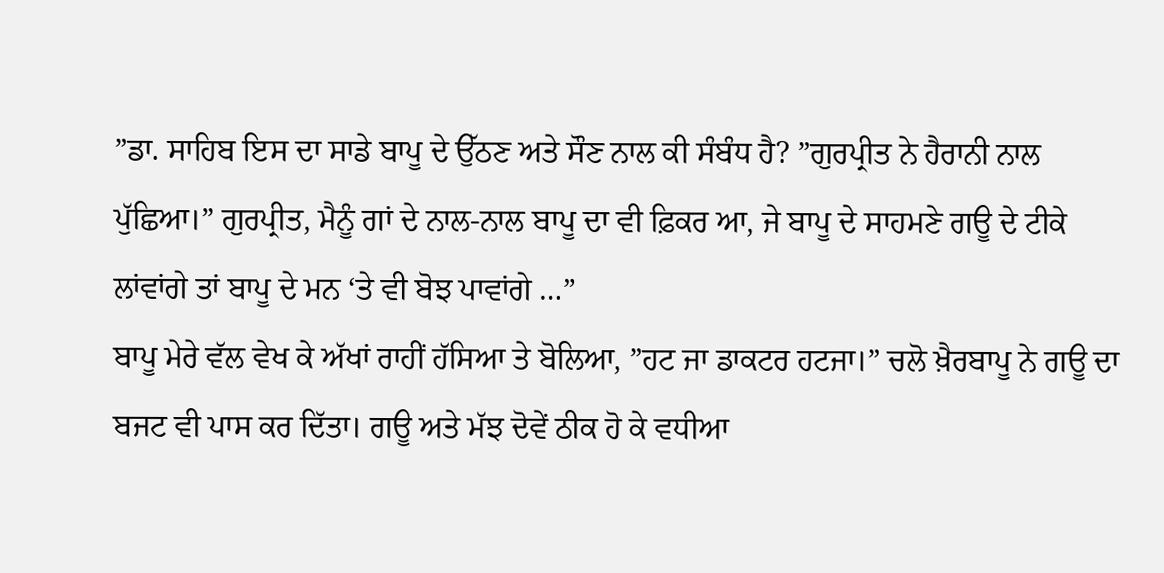”ਡਾ. ਸਾਹਿਬ ਇਸ ਦਾ ਸਾਡੇ ਬਾਪੂ ਦੇ ਉੱਠਣ ਅਤੇ ਸੌਣ ਨਾਲ ਕੀ ਸੰਬੰਧ ਹੈ? ”ਗੁਰਪ੍ਰੀਤ ਨੇ ਹੈਰਾਨੀ ਨਾਲ ਪੁੱਛਿਆ।” ਗੁਰਪ੍ਰੀਤ, ਮੈਨੂੰ ਗਾਂ ਦੇ ਨਾਲ-ਨਾਲ ਬਾਪੂ ਦਾ ਵੀ ਫ਼ਿਕਰ ਆ, ਜੇ ਬਾਪੂ ਦੇ ਸਾਹਮਣੇ ਗਊ ਦੇ ਟੀਕੇ ਲਾਂਵਾਂਗੇ ਤਾਂ ਬਾਪੂ ਦੇ ਮਨ ‘ਤੇ ਵੀ ਬੋਝ ਪਾਵਾਂਗੇ …”
ਬਾਪੂ ਮੇਰੇ ਵੱਲ ਵੇਖ ਕੇ ਅੱਖਾਂ ਰਾਹੀਂ ਹੱਸਿਆ ਤੇ ਬੋਲਿਆ, ”ਹਟ ਜਾ ਡਾਕਟਰ ਹਟਜਾ।” ਚਲੋ ਖ਼ੈਰਬਾਪੂ ਨੇ ਗਊ ਦਾ ਬਜਟ ਵੀ ਪਾਸ ਕਰ ਦਿੱਤਾ। ਗਊ ਅਤੇ ਮੱਝ ਦੋਵੇਂ ਠੀਕ ਹੋ ਕੇ ਵਧੀਆ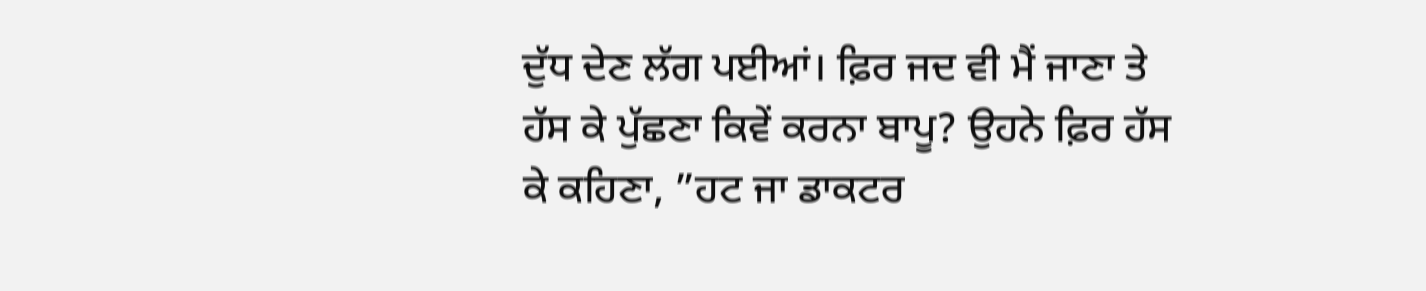ਦੁੱਧ ਦੇਣ ਲੱਗ ਪਈਆਂ। ਫ਼ਿਰ ਜਦ ਵੀ ਮੈਂ ਜਾਣਾ ਤੇ ਹੱਸ ਕੇ ਪੁੱਛਣਾ ਕਿਵੇਂ ਕਰਨਾ ਬਾਪੂ? ਉਹਨੇ ਫ਼ਿਰ ਹੱਸ ਕੇ ਕਹਿਣਾ, ”ਹਟ ਜਾ ਡਾਕਟਰ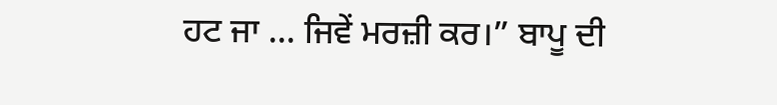ਹਟ ਜਾ … ਜਿਵੇਂ ਮਰਜ਼ੀ ਕਰ।” ਬਾਪੂ ਦੀ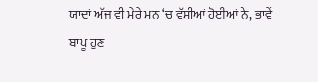ਯਾਦਾਂ ਅੱਜ ਵੀ ਮੇਰੇ ਮਨ ‘ਚ ਵੱਸੀਆਂ ਹੋਈਆਂ ਨੇ, ਭਾਵੇਂ ਬਾਪੂ ਹੁਣ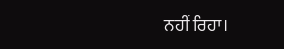ਨਹੀਂ ਰਿਹਾ।